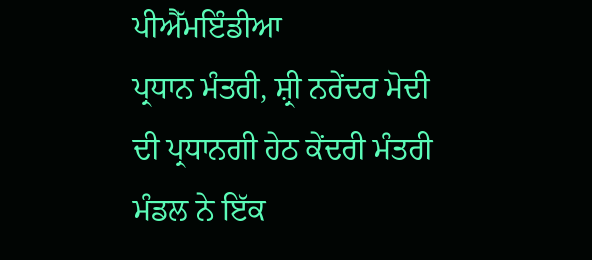ਪੀਐੱਮਇੰਡੀਆ
ਪ੍ਰਧਾਨ ਮੰਤਰੀ, ਸ਼੍ਰੀ ਨਰੇਂਦਰ ਮੋਦੀ ਦੀ ਪ੍ਰਧਾਨਗੀ ਹੇਠ ਕੇਂਦਰੀ ਮੰਤਰੀ ਮੰਡਲ ਨੇ ਇੱਕ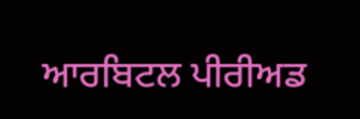ਆਰਬਿਟਲ ਪੀਰੀਅਡ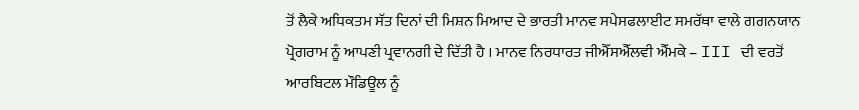ਤੋਂ ਲੈਕੇ ਅਧਿਕਤਮ ਸੱਤ ਦਿਨਾਂ ਦੀ ਮਿਸ਼ਨ ਮਿਆਦ ਦੇ ਭਾਰਤੀ ਮਾਨਵ ਸਪੇਸਫਲਾਈਟ ਸਮਰੱਥਾ ਵਾਲੇ ਗਗਨਯਾਨ ਪ੍ਰੋਗਰਾਮ ਨੂੰ ਆਪਣੀ ਪ੍ਰਵਾਨਗੀ ਦੇ ਦਿੱਤੀ ਹੈ । ਮਾਨਵ ਨਿਰਧਾਰਤ ਜੀਐੱਸਐੱਲਵੀ ਐੱਮਕੇ – III ਦੀ ਵਰਤੋਂ ਆਰਬਿਟਲ ਮੌਡਿਊਲ ਨੂੰ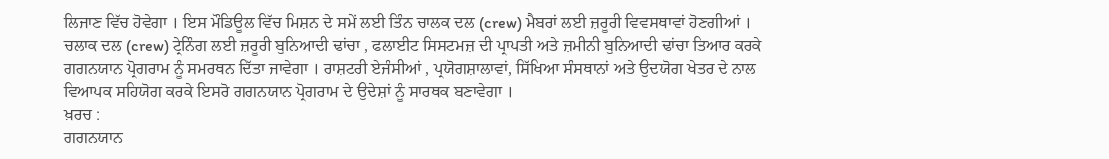ਲਿਜਾਣ ਵਿੱਚ ਹੋਵੇਗਾ । ਇਸ ਮੌਡਿਊਲ ਵਿੱਚ ਮਿਸ਼ਨ ਦੇ ਸਮੇਂ ਲਈ ਤਿੰਨ ਚਾਲਕ ਦਲ (crew) ਮੈਬਰਾਂ ਲਈ ਜ਼ਰੂਰੀ ਵਿਵਸਥਾਵਾਂ ਹੋਣਗੀਆਂ । ਚਲਾਕ ਦਲ (crew) ਟ੍ਰੇਨਿੰਗ ਲਈ ਜ਼ਰੂਰੀ ਬੁਨਿਆਦੀ ਢਾਂਚਾ , ਫਲਾਈਟ ਸਿਸਟਮਜ਼ ਦੀ ਪ੍ਰਾਪਤੀ ਅਤੇ ਜ਼ਮੀਨੀ ਬੁਨਿਆਦੀ ਢਾਂਚਾ ਤਿਆਰ ਕਰਕੇ ਗਗਨਯਾਨ ਪ੍ਰੋਗਰਾਮ ਨੂੰ ਸਮਰਥਨ ਦਿੱਤਾ ਜਾਵੇਗਾ । ਰਾਸ਼ਟਰੀ ਏਜੰਸੀਆਂ , ਪ੍ਰਯੋਗਸ਼ਾਲਾਵਾਂ, ਸਿੱਖਿਆ ਸੰਸਥਾਨਾਂ ਅਤੇ ਉਦਯੋਗ ਖੇਤਰ ਦੇ ਨਾਲ ਵਿਆਪਕ ਸਹਿਯੋਗ ਕਰਕੇ ਇਸਰੋ ਗਗਨਯਾਨ ਪ੍ਰੋਗਰਾਮ ਦੇ ਉਦੇਸ਼ਾਂ ਨੂੰ ਸਾਰਥਕ ਬਣਾਵੇਗਾ ।
ਖ਼ਰਚ :
ਗਗਨਯਾਨ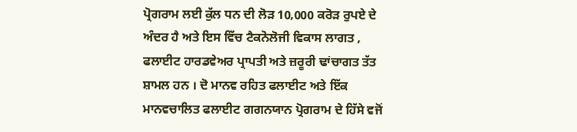ਪ੍ਰੋਗਰਾਮ ਲਈ ਕੁੱਲ ਧਨ ਦੀ ਲੋੜ 10,000 ਕਰੋੜ ਰੁਪਏ ਦੇ ਅੰਦਰ ਹੈ ਅਤੇ ਇਸ ਵਿੱਚ ਟੈਕਨੋਲੋਜੀ ਵਿਕਾਸ ਲਾਗਤ , ਫਲਾਈਟ ਹਾਰਡਵੇਅਰ ਪ੍ਰਾਪਤੀ ਅਤੇ ਜ਼ਰੂਰੀ ਢਾਂਚਾਗਤ ਤੱਤ ਸ਼ਾਮਲ ਹਨ । ਦੋ ਮਾਨਵ ਰਹਿਤ ਫਲਾਈਟ ਅਤੇ ਇੱਕ ਮਾਨਵਚਾਲਿਤ ਫਲਾਈਟ ਗਗਨਯਾਨ ਪ੍ਰੋਗਰਾਮ ਦੇ ਹਿੱਸੇ ਵਜੋਂ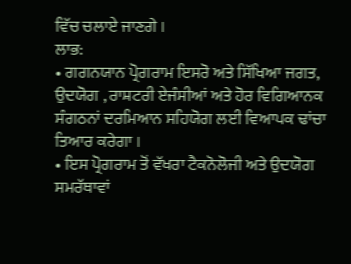ਵਿੱਚ ਚਲਾਏ ਜਾਣਗੇ ।
ਲਾਭ:
• ਗਗਨਯਾਨ ਪ੍ਰੋਗਰਾਮ ਇਸਰੋ ਅਤੇ ਸਿੱਖਿਆ ਜਗਤ, ਉਦਯੋਗ , ਰਾਸ਼ਟਰੀ ਏਜੰਸੀਆਂ ਅਤੇ ਹੋਰ ਵਿਗਿਆਨਕ ਸੰਗਠਨਾਂ ਦਰਮਿਆਨ ਸਹਿਯੋਗ ਲਈ ਵਿਆਪਕ ਢਾਂਚਾ ਤਿਆਰ ਕਰੇਗਾ ।
• ਇਸ ਪ੍ਰੋਗਰਾਮ ਤੋਂ ਵੱਖਰਾ ਟੈਕਨੋਲੋਜੀ ਅਤੇ ਉਦਯੋਗ ਸਮਰੱਥਾਵਾਂ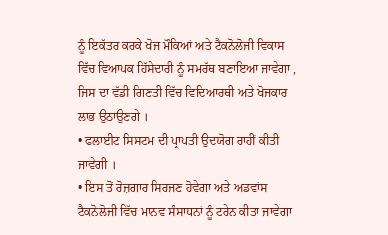ਨੂੰ ਇਕੱਤਰ ਕਰਕੇ ਖੋਜ ਮੌਕਿਆਂ ਅਤੇ ਟੈਕਨੋਲੋਜੀ ਵਿਕਾਸ ਵਿੱਚ ਵਿਆਪਕ ਹਿੱਸੇਦਾਰੀ ਨੂੰ ਸਮਰੱਥ ਬਣਾਇਆ ਜਾਵੇਗਾ , ਜਿਸ ਦਾ ਵੱਡੀ ਗਿਣਤੀ ਵਿੱਚ ਵਿਦਿਆਰਥੀ ਅਤੇ ਖੋਜਕਾਰ ਲਾਭ ਉਠਾਉਣਗੇ ।
• ਫਲਾਈਟ ਸਿਸਟਮ ਦੀ ਪ੍ਰਾਪਤੀ ਉਦਯੋਗ ਰਾਹੀਂ ਕੀਤੀ ਜਾਵੇਗੀ ।
• ਇਸ ਤੋਂ ਰੋਜ਼ਗਾਰ ਸਿਰਜਣ ਹੋਵੇਗਾ ਅਤੇ ਅਡਵਾਂਸ ਟੈਕਨੋਲੋਜੀ ਵਿੱਚ ਮਾਨਵ ਸੰਸਾਧਨਾਂ ਨੂੰ ਟਰੇਨ ਕੀਤਾ ਜਾਵੇਗਾ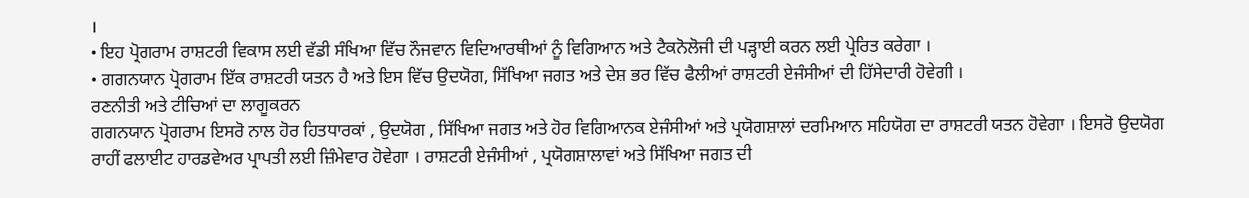।
• ਇਹ ਪ੍ਰੋਗਰਾਮ ਰਾਸ਼ਟਰੀ ਵਿਕਾਸ ਲਈ ਵੱਡੀ ਸੰਖਿਆ ਵਿੱਚ ਨੌਜਵਾਨ ਵਿਦਿਆਰਥੀਆਂ ਨੂੰ ਵਿਗਿਆਨ ਅਤੇ ਟੈਕਨੋਲੋਜੀ ਦੀ ਪੜ੍ਹਾਈ ਕਰਨ ਲਈ ਪ੍ਰੇਰਿਤ ਕਰੇਗਾ ।
• ਗਗਨਯਾਨ ਪ੍ਰੋਗਰਾਮ ਇੱਕ ਰਾਸ਼ਟਰੀ ਯਤਨ ਹੈ ਅਤੇ ਇਸ ਵਿੱਚ ਉਦਯੋਗ, ਸਿੱਖਿਆ ਜਗਤ ਅਤੇ ਦੇਸ਼ ਭਰ ਵਿੱਚ ਫੈਲੀਆਂ ਰਾਸ਼ਟਰੀ ਏਜੰਸੀਆਂ ਦੀ ਹਿੱਸੇਦਾਰੀ ਹੋਵੇਗੀ ।
ਰਣਨੀਤੀ ਅਤੇ ਟੀਚਿਆਂ ਦਾ ਲਾਗੂਕਰਨ
ਗਗਨਯਾਨ ਪ੍ਰੋਗਰਾਮ ਇਸਰੋ ਨਾਲ ਹੋਰ ਹਿਤਧਾਰਕਾਂ , ਉਦਯੋਗ , ਸਿੱਖਿਆ ਜਗਤ ਅਤੇ ਹੋਰ ਵਿਗਿਆਨਕ ਏਜੰਸੀਆਂ ਅਤੇ ਪ੍ਰਯੋਗਸ਼ਾਲਾਂ ਦਰਮਿਆਨ ਸਹਿਯੋਗ ਦਾ ਰਾਸ਼ਟਰੀ ਯਤਨ ਹੋਵੇਗਾ । ਇਸਰੋ ਉਦਯੋਗ ਰਾਹੀਂ ਫਲਾਈਟ ਹਾਰਡਵੇਅਰ ਪ੍ਰਾਪਤੀ ਲਈ ਜ਼ਿੰਮੇਵਾਰ ਹੋਵੇਗਾ । ਰਾਸ਼ਟਰੀ ਏਜੰਸੀਆਂ , ਪ੍ਰਯੋਗਸ਼ਾਲਾਵਾਂ ਅਤੇ ਸਿੱਖਿਆ ਜਗਤ ਦੀ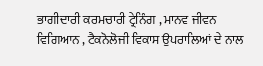ਭਾਗੀਦਾਰੀ ਕਰਮਚਾਰੀ ਟ੍ਰੇਨਿੰਗ , ਮਾਨਵ ਜੀਵਨ ਵਿਗਿਆਨ , ਟੈਕਨੋਲੋਜੀ ਵਿਕਾਸ ਉਪਰਾਲਿਆਂ ਦੇ ਨਾਲ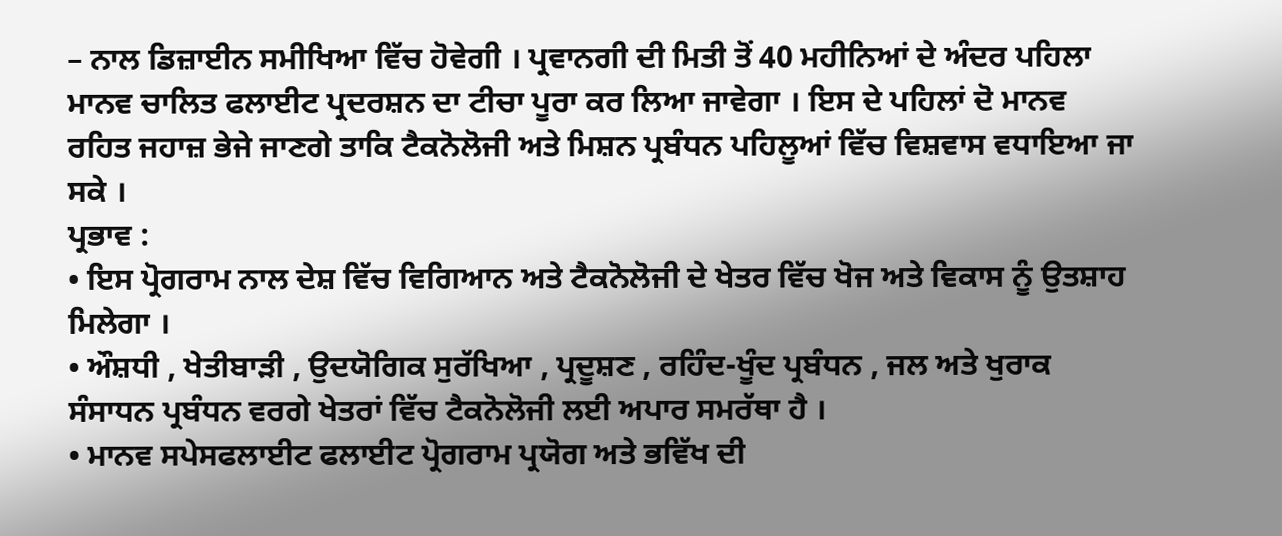– ਨਾਲ ਡਿਜ਼ਾਈਨ ਸਮੀਖਿਆ ਵਿੱਚ ਹੋਵੇਗੀ । ਪ੍ਰਵਾਨਗੀ ਦੀ ਮਿਤੀ ਤੋਂ 40 ਮਹੀਨਿਆਂ ਦੇ ਅੰਦਰ ਪਹਿਲਾ ਮਾਨਵ ਚਾਲਿਤ ਫਲਾਈਟ ਪ੍ਰਦਰਸ਼ਨ ਦਾ ਟੀਚਾ ਪੂਰਾ ਕਰ ਲਿਆ ਜਾਵੇਗਾ । ਇਸ ਦੇ ਪਹਿਲਾਂ ਦੋ ਮਾਨਵ ਰਹਿਤ ਜਹਾਜ਼ ਭੇਜੇ ਜਾਣਗੇ ਤਾਕਿ ਟੈਕਨੋਲੋਜੀ ਅਤੇ ਮਿਸ਼ਨ ਪ੍ਰਬੰਧਨ ਪਹਿਲੂਆਂ ਵਿੱਚ ਵਿਸ਼ਵਾਸ ਵਧਾਇਆ ਜਾ ਸਕੇ ।
ਪ੍ਰਭਾਵ :
• ਇਸ ਪ੍ਰੋਗਰਾਮ ਨਾਲ ਦੇਸ਼ ਵਿੱਚ ਵਿਗਿਆਨ ਅਤੇ ਟੈਕਨੋਲੋਜੀ ਦੇ ਖੇਤਰ ਵਿੱਚ ਖੋਜ ਅਤੇ ਵਿਕਾਸ ਨੂੰ ਉਤਸ਼ਾਹ ਮਿਲੇਗਾ ।
• ਔਸ਼ਧੀ , ਖੇਤੀਬਾੜੀ , ਉਦਯੋਗਿਕ ਸੁਰੱਖਿਆ , ਪ੍ਰਦੂਸ਼ਣ , ਰਹਿੰਦ-ਖੂੰਦ ਪ੍ਰਬੰਧਨ , ਜਲ ਅਤੇ ਖੁਰਾਕ ਸੰਸਾਧਨ ਪ੍ਰਬੰਧਨ ਵਰਗੇ ਖੇਤਰਾਂ ਵਿੱਚ ਟੈਕਨੋਲੋਜੀ ਲਈ ਅਪਾਰ ਸਮਰੱਥਾ ਹੈ ।
• ਮਾਨਵ ਸਪੇਸਫਲਾਈਟ ਫਲਾਈਟ ਪ੍ਰੋਗਰਾਮ ਪ੍ਰਯੋਗ ਅਤੇ ਭਵਿੱਖ ਦੀ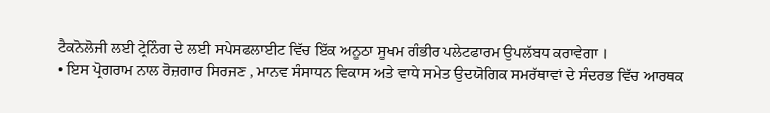ਟੈਕਨੋਲੋਜੀ ਲਈ ਟ੍ਰੇਨਿੰਗ ਦੇ ਲਈ ਸਪੇਸਫਲਾਈਟ ਵਿੱਚ ਇੱਕ ਅਨੂਠਾ ਸੂਖਮ ਗੰਭੀਰ ਪਲੇਟਫਾਰਮ ਉਪਲੱਬਧ ਕਰਾਵੇਗਾ ।
• ਇਸ ਪ੍ਰੋਗਰਾਮ ਨਾਲ ਰੋਜ਼ਗਾਰ ਸਿਰਜਣ , ਮਾਨਵ ਸੰਸਾਧਨ ਵਿਕਾਸ ਅਤੇ ਵਾਧੇ ਸਮੇਤ ਉਦਯੋਗਿਕ ਸਮਰੱਥਾਵਾਂ ਦੇ ਸੰਦਰਭ ਵਿੱਚ ਆਰਥਕ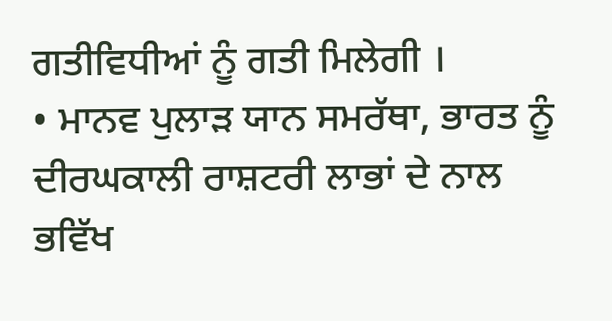ਗਤੀਵਿਧੀਆਂ ਨੂੰ ਗਤੀ ਮਿਲੇਗੀ ।
• ਮਾਨਵ ਪੁਲਾੜ ਯਾਨ ਸਮਰੱਥਾ, ਭਾਰਤ ਨੂੰ ਦੀਰਘਕਾਲੀ ਰਾਸ਼ਟਰੀ ਲਾਭਾਂ ਦੇ ਨਾਲ ਭਵਿੱਖ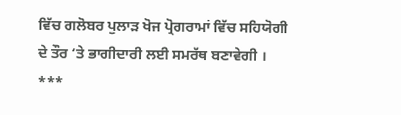ਵਿੱਚ ਗਲੋਬਰ ਪੁਲਾੜ ਖੋਜ ਪ੍ਰੋਗਰਾਮਾਂ ਵਿੱਚ ਸਹਿਯੋਗੀ ਦੇ ਤੌਰ ‘ਤੇ ਭਾਗੀਦਾਰੀ ਲਈ ਸਮਰੱਥ ਬਣਾਵੇਗੀ ।
***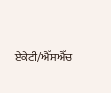ਏਕੇਟੀ/ਐੱਸਐੱਚ